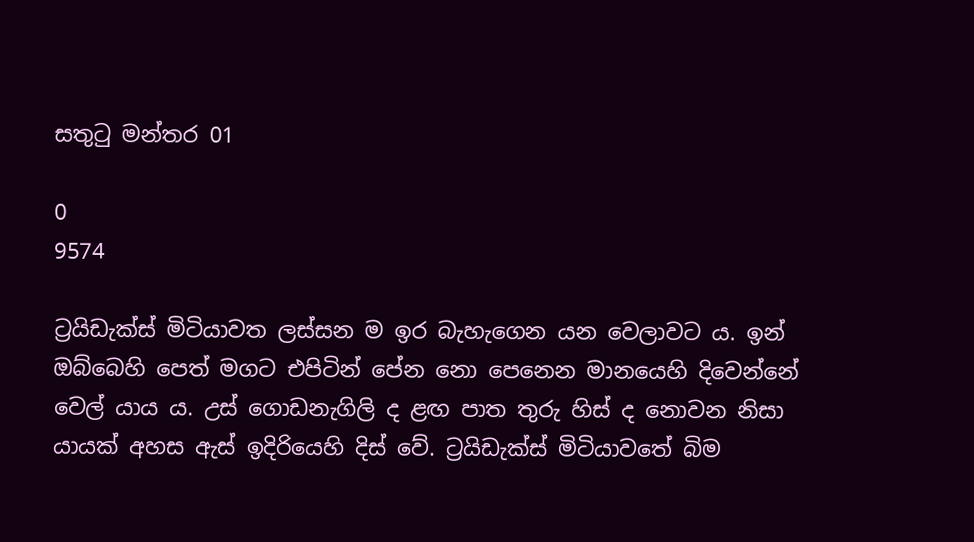සතුටු මන්තර 01

0
9574

ට්‍රයිඩැක්ස් මිටියාවත ලස්සන ම ඉර බැහැගෙන යන වෙලාවට ය. ඉන් ඔබ්බෙහි පෙත් මගට එපිටින් පේන නො පෙනෙන මානයෙහි දිවෙන්නේ වෙල් යාය ය. උස් ගොඩනැගිලි ද ළඟ පාත තුරු හිස් ද නොවන නිසා යායක් අහස ඇස් ඉදිරියෙහි දිස් වේ. ට්‍රයිඩැක්ස් මිටියාවතේ බිම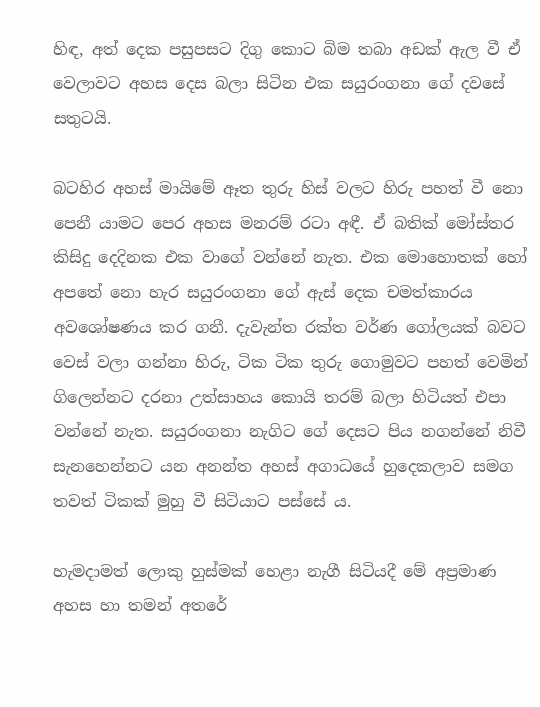හිඳ, අත් දෙක පසුපසට දිගු කොට බිම තබා අඩක් ඇල වී ඒ වෙලාවට අහස දෙස බලා සිටින එක සයුරංගනා ගේ දවසේ සතුටයි.

බටහිර අහස් මායිමේ ඈත තුරු හිස් වලට හිරු පහත් වී නො පෙනී යාමට පෙර අහස මනරම් රටා අඳී. ඒ බතික් මෝස්තර කිසිදු දෙදිනක එක වාගේ වන්නේ නැත. එක මොහොතක් හෝ අපතේ නො හැර සයුරංගනා ගේ ඇස් දෙක චමත්කාරය අවශෝෂණය කර ගනී. දැවැන්ත රක්ත වර්ණ ගෝලයක් බවට වෙස් වලා ගන්නා හිරු, ටික ටික තුරු ගොමුවට පහත් වෙමින් ගිලෙන්නට දරනා උත්සාහය කොයි තරම් බලා හිටියත් එපා වන්නේ නැත. සයුරංගනා නැගිට ගේ දෙසට පිය නගන්නේ නිවී සැනහෙන්නට යන අනන්ත අහස් අගාධයේ හුදෙකලාව සමග තවත් ටිකක් මුහු වී සිටියාට පස්සේ ය.

හැමදාමත් ලොකු හුස්මක් හෙළා නැගී සිටියදී මේ අප්‍රමාණ අහස හා තමන් අතරේ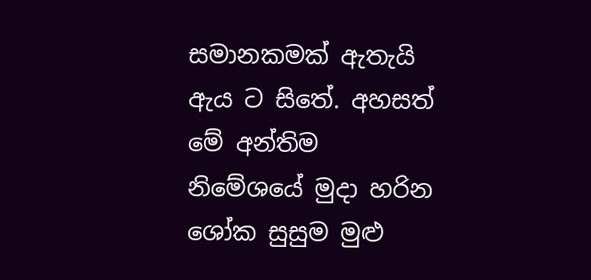සමානකමක් ඇතැයි ඇය ට සිතේ. අහසත් මේ අන්තිම නිමේශයේ මුදා හරින ශෝක සුසුම මුළු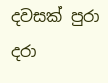දවසක් පුරා දරා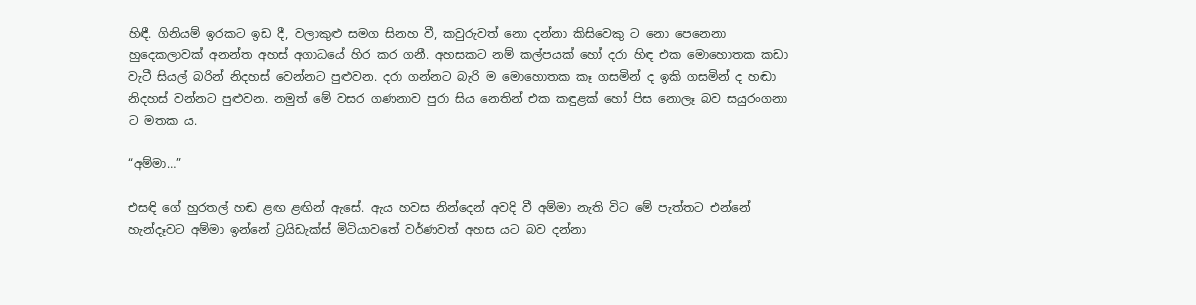හිඳී. ගිනියම් ඉරකට ඉඩ දී, වලාකුළු සමග සිනහ වී, කවුරුවත් නො දන්නා කිසිවෙකු ට නො පෙනෙනා හුදෙකලාවක් අනන්ත අහස් අගාධයේ හිර කර ගනී. අහසකට නම් කල්පයක් හෝ දරා හිඳ එක මොහොතක කඩා වැටී සියල් බරින් නිදහස් වෙන්නට පුළුවන. දරා ගන්නට බැරි ම මොහොතක කෑ ගසමින් ද ඉකි ගසමින් ද හඬා නිදහස් වන්නට පුළුවන. නමුත් මේ වසර ගණනාව පුරා සිය නෙතින් එක කඳුළක් හෝ පිස නොලෑ බව සයුරංගනා ට මතක ය.

“අම්මා…”

එසඳි ගේ හුරතල් හඬ ළඟ ළඟින් ඇසේ. ඇය හවස නින්දෙන් අවදි වී අම්මා නැති විට මේ පැත්තට එන්නේ හැන්දෑවට අම්මා ඉන්නේ ට්‍රයිඩැක්ස් මිටියාවතේ වර්ණවත් අහස යට බව දන්නා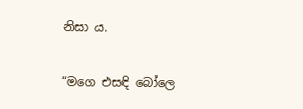නිසා ය.

“මගෙ එසඳි බෝලෙ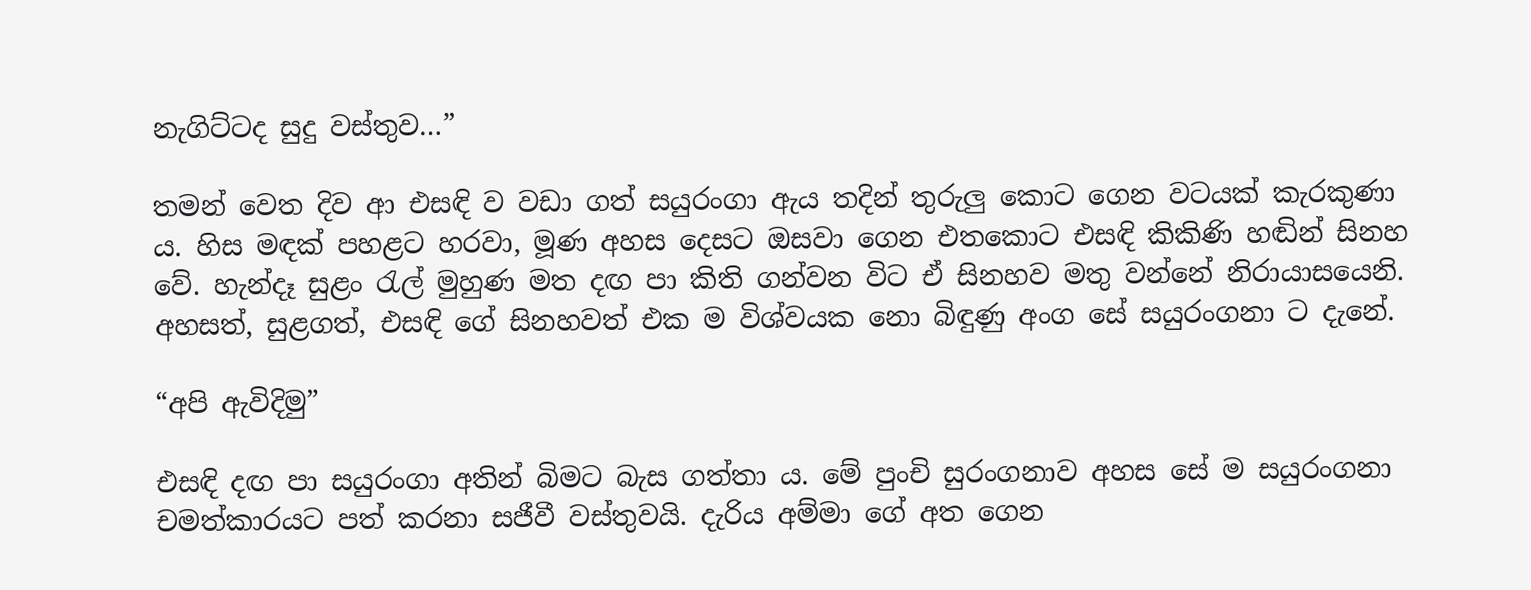නැගිට්ටද සුදු වස්තුව…”

තමන් වෙත දිව ආ එසඳි ව වඩා ගත් සයුරංගා ඇය තදින් තුරුලු කොට ගෙන වටයක් කැරකුණා ය. හිස මඳක් පහළට හරවා, මූණ අහස දෙසට ඔසවා ගෙන එතකොට එසඳි කිකිණි හඬින් සිනහ වේ. හැන්දෑ සුළං රැල් මුහුණ මත දඟ පා කිති ගන්වන විට ඒ සිනහව මතු වන්නේ නිරායාසයෙනි. අහසත්, සුළගත්, එසඳි ගේ සිනහවත් එක ම විශ්වයක නො බිඳුණු අංග සේ සයුරංගනා ට දැනේ.

“අපි ඇවිදිමු”

එසඳි දඟ පා සයුරංගා අතින් බිමට බැස ගත්තා ය. මේ පුංචි සුරංගනාව අහස සේ ම සයුරංගනා චමත්කාරයට පත් කරනා සජීවී වස්තුවයි. දැරිය අම්මා ගේ අත ගෙන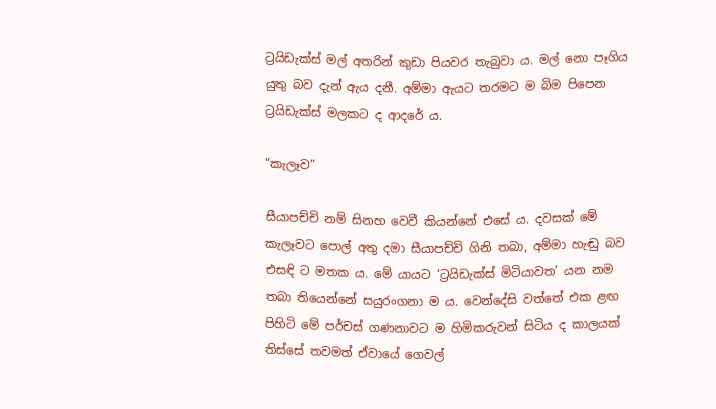ට්‍රයිඩැක්ස් මල් අතරින් කුඩා පියවර තැබුවා ය. මල් නො පෑගිය යුතු බව දැන් ඇය දනී. අම්මා ඇයට තරමට ම බිම පිපෙන ට්‍රයිඩැක්ස් මලකට ද ආදරේ ය.

“කැලෑව”

සීයාපච්චි නම් සිනහ වෙවී කියන්නේ එසේ ය. දවසක් මේ කැලෑවට පොල් අතු දමා සීයාපච්චි ගිනි තබා, අම්මා හැඬු බව එසඳි ට මතක ය. මේ යායට ‘ට්‍රයිඩැක්ස් මිටියාවත’ යන නම තබා තියෙන්නේ සයුරංගනා ම ය. වෙන්දේසි වත්තේ එක ළඟ පිහිටි මේ පර්චස් ගණනාවට ම හිමිකරුවන් සිටිය ද කාලයක් තිස්සේ තවමත් ඒවායේ ගෙවල්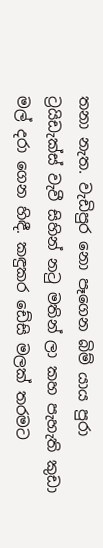තනා නැත. වැඩිපුර නො පෑගෙන බිම් යාය පුරා ට්‍රයිඩැක්ස් වැවී සිහින් නටු මතින් ලා කහ පැහැති කුඩා මල් දරා ගෙන හිඳී. කඳුකර ඩේසි මලක් තරමට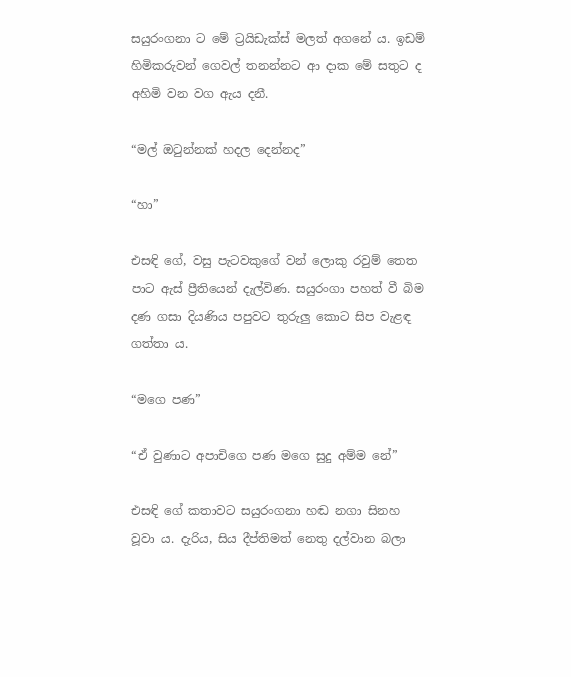සයුරංගනා ට මේ ට්‍රයිඩැක්ස් මලත් අගනේ ය. ඉඩම් හිමිකරුවන් ගෙවල් තනන්නට ආ දාක මේ සතුට ද අහිමි වන වග ඇය දනී.

“මල් ඔටුන්නක් හදල දෙන්නද”

“හා”

එසඳි ගේ, වසු පැටවකුගේ වන් ලොකු රවුම් තෙත පාට ඇස් ප්‍රීතියෙන් දැල්විණ. සයුරංගා පහත් වී බිම දණ ගසා දියණිය පපුවට තුරුලු කොට සිප වැළඳ ගත්තා ය.

“මගෙ පණ”

“ඒ වුණාට අපාචිගෙ පණ මගෙ සුදු අම්ම නේ”

එසඳි ගේ කතාවට සයුරංගනා හඬ නගා සිනහ වූවා ය. දැරිය, සිය දීප්තිමත් නෙතු දල්වාන බලා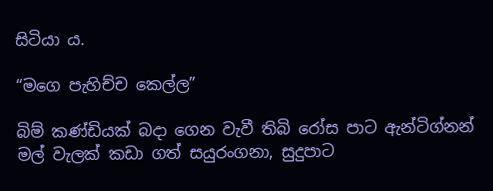සිටියා ය.

“මගෙ පැහිච්ච කෙල්ල”

බිම් කණ්ඩියක් බදා ගෙන වැවී තිබි රෝස පාට ඇන්ටිග්නන් මල් වැලක් කඩා ගත් සයුරංගනා, සුදුපාට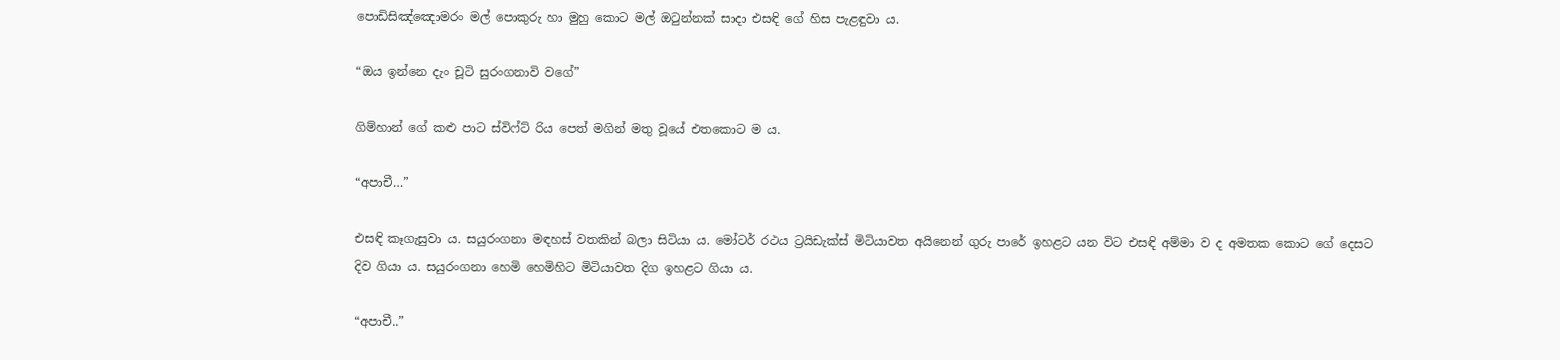පොඩිසිඤ්ඤොමරං මල් පොකුරු හා මුහු කොට මල් ඔටුන්නක් සාදා එසඳි ගේ හිස පැළඳුවා ය.

“ඔය ඉන්නෙ දැං චූටි සුරංගනාවි වගේ”

ගිම්හාන් ගේ කළු පාට ස්විෆ්ට් රිය පෙත් මගින් මතු වූයේ එතකොට ම ය.

“අපාචී…”

එසඳි කෑගැසුවා ය. සයුරංගනා මඳහස් වතකින් බලා සිටියා ය. මෝටර් රථය ට්‍රයිඩැක්ස් මිටියාවත අයිනෙන් ගුරු පාරේ ඉහළට යන විට එසඳි අම්මා ව ද අමතක කොට ගේ දෙසට දිව ගියා ය. සයුරංගනා හෙමි හෙමිහිට මිටියාවත දිග ඉහළට ගියා ය.

“අපාචී..”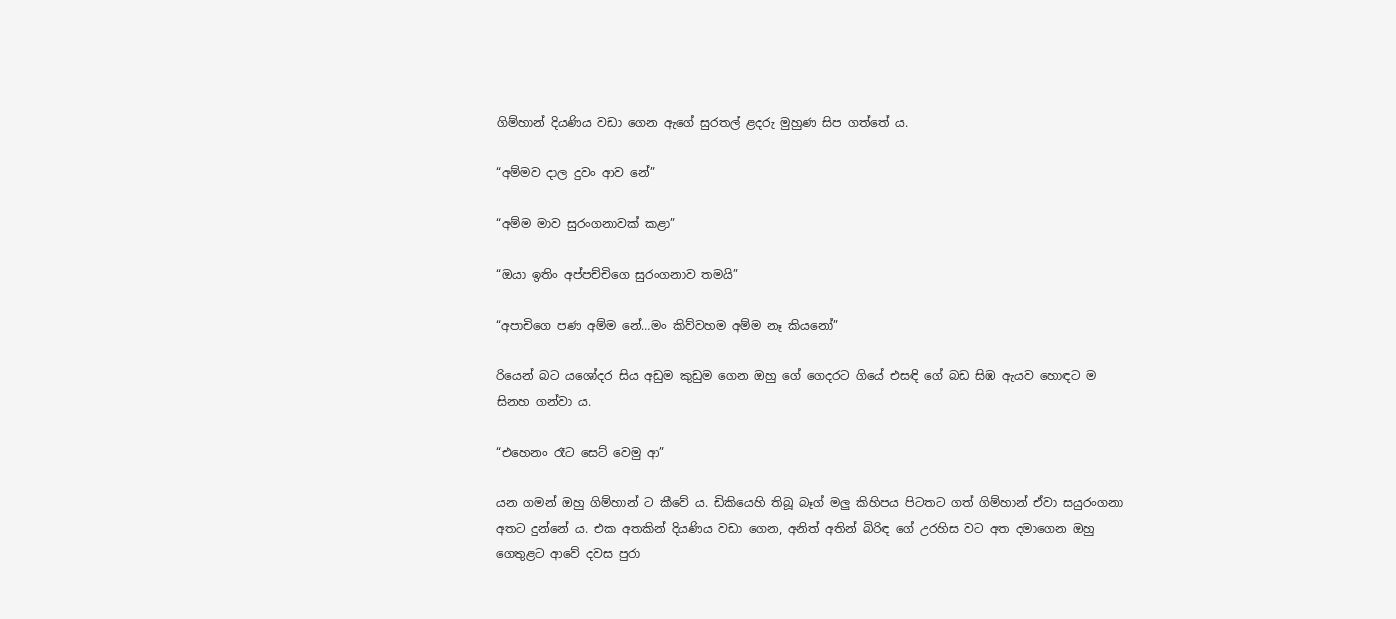ගිම්හාන් දියණිය වඩා ගෙන ඇගේ සුරතල් ළදරු මුහුණ සිප ගත්තේ ය.

“අම්මව දාල දුවං ආව නේ”

“අම්ම මාව සුරංගනාවක් කළා”

“ඔයා ඉතිං අප්පච්චිගෙ සුරංගනාව තමයි”

“අපාචිගෙ පණ අම්ම නේ…මං කිව්වහම අම්ම නෑ කියනෝ”

රියෙන් බට යශෝදර සිය අඩුම කුඩුම ගෙන ඔහු ගේ ගෙදරට ගියේ එසඳි ගේ බඩ සිඹ ඇයව හොඳට ම සිනහ ගන්වා ය.

“එහෙනං රෑට සෙට් වෙමු ආ”

යන ගමන් ඔහු ගිම්හාන් ට කීවේ ය. ඩිකියෙහි තිබූ බෑග් මලු කිහිපය පිටතට ගත් ගිම්හාන් ඒවා සයුරංගනා අතට දුන්නේ ය. එක අතකින් දියණිය වඩා ගෙන, අනිත් අතින් බිරිඳ ගේ උරහිස වට අත දමාගෙන ඔහු ගෙතුළට ආවේ දවස පුරා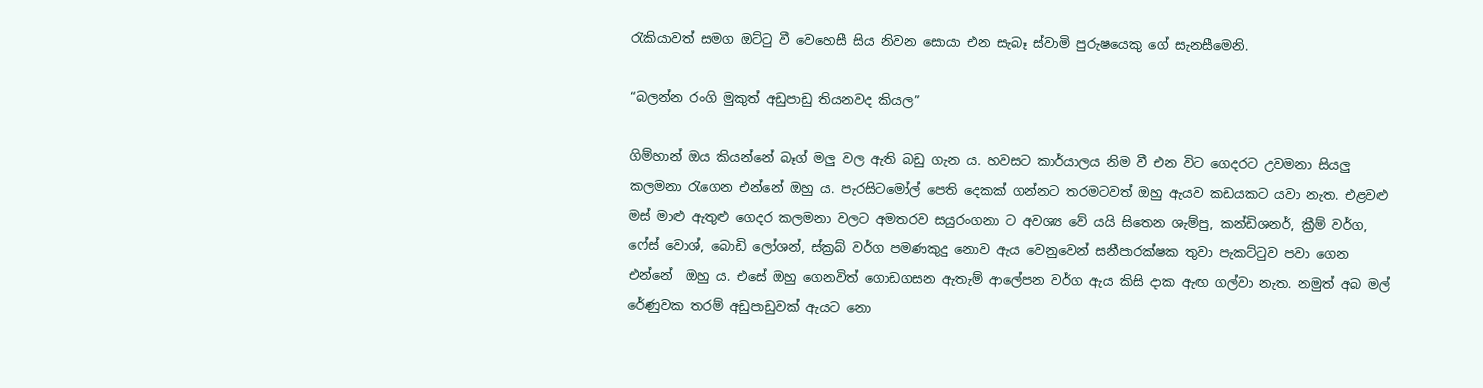රැකියාවත් සමග ඔට්ටු වී වෙහෙසී සිය නිවන සොයා එන සැබෑ ස්වාමි පුරුෂයෙකු ගේ සැනසීමෙනි.

“බලන්න රංගි මුකුත් අඩුපාඩු තියනවද කියල”

ගිම්හාන් ඔය කියන්නේ බෑග් මලු වල ඇති බඩු ගැන ය. හවසට කාර්යාලය නිම වී එන විට ගෙදරට උවමනා සියලු කලමනා රැගෙන එන්නේ ඔහු ය. පැරසිටමෝල් පෙති දෙකක් ගන්නට තරමටවත් ඔහු ඇයව කඩයකට යවා නැත. එළවළු මස් මාළු ඇතුළු ගෙදර කලමනා වලට අමතරව සයුරංගනා ට අවශ්‍ය වේ යයි සිතෙන ශැම්පු, කන්ඩිශනර්, ක්‍රීම් වර්ග, ෆේස් වොශ්, බොඩි ලෝශන්, ස්ක්‍රබ් වර්ග පමණකුදු නොව ඇය වෙනුවෙන් සනීපාරක්ෂක තුවා පැකට්ටුව පවා ගෙන එන්නේ  ඔහු ය. එසේ ඔහු ගෙනවිත් ගොඩගසන ඇතැම් ආලේපන වර්ග ඇය කිසි දාක ඇඟ ගල්වා නැත. නමුත් අබ මල් රේණුවක තරම් අඩුපාඩුවක් ඇයට නො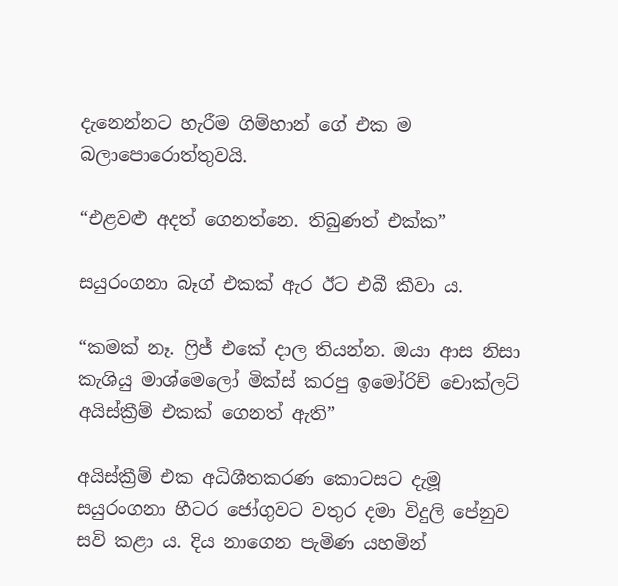දැනෙන්නට හැරීම ගිම්හාන් ගේ එක ම බලාපොරොත්තුවයි.

“එළවළු අදත් ගෙනත්නෙ. තිබුණත් එක්ක”

සයුරංගනා බෑග් එකක් ඇර ඊට එබී කීවා ය.

“කමක් නෑ. ෆ්‍රිජ් එකේ දාල තියන්න. ඔයා ආස නිසා කැශියු මාශ්මෙලෝ මික්ස් කරපු ඉමෝරිච් චොක්ලට් අයිස්ක්‍රීම් එකක් ගෙනත් ඇති”

අයිස්ක්‍රීම් එක අධිශීතකරණ කොටසට දැමූ සයුරංගනා හීටර ජෝගුවට වතුර දමා විදුලි පේනුව සවි කළා ය. දිය නාගෙන පැමිණ යහමින්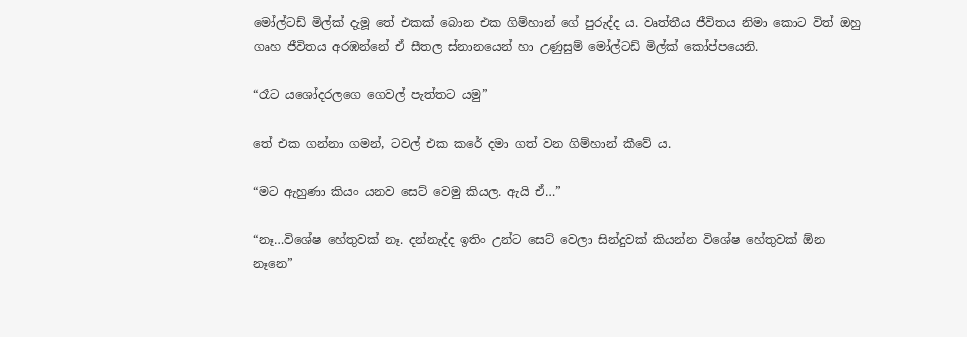මෝල්ටඩ් මිල්ක් දැමූ තේ එකක් බොන එක ගිම්හාන් ගේ පුරුද්ද ය. වෘත්තීය ජීවිතය නිමා කොට විත් ඔහු ගෘහ ජීවිතය අරඹන්නේ ඒ සීතල ස්නානයෙන් හා උණුසුම් මෝල්ටඩ් මිල්ක් කෝප්පයෙනි.

“රෑට යශෝදරලගෙ ගෙවල් පැත්තට යමු”

තේ එක ගන්නා ගමන්, ටවල් එක කරේ දමා ගත් වන ගිම්හාන් කීවේ ය.

“මට ඇහුණා කියං යනව සෙට් වෙමු කියල. ඇයි ඒ…”

“නෑ…විශේෂ හේතුවක් නෑ. දන්නැද්ද ඉතිං උන්ට සෙට් වෙලා සින්දුවක් කියන්න විශේෂ හේතුවක් ඕන නෑනෙ”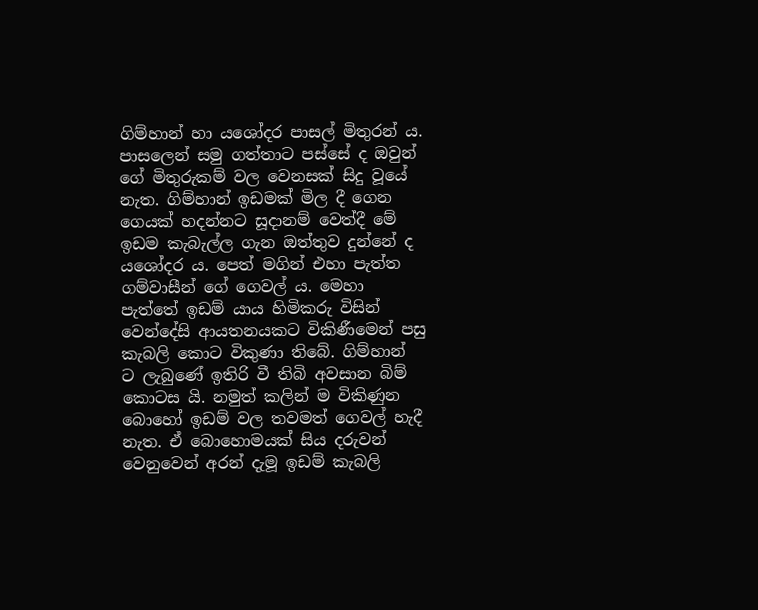ගිම්හාන් හා යශෝදර පාසල් මිතුරන් ය. පාසලෙන් සමු ගත්තාට පස්සේ ද ඔවුන් ගේ මිතුරුකම් වල වෙනසක් සිදු වූයේ නැත. ගිම්හාන් ඉඩමක් මිල දී ගෙන ගෙයක් හදන්නට සූදානම් වෙත්දී මේ ඉඩම කැබැල්ල ගැන ඔත්තුව දුන්නේ ද යශෝදර ය. පෙත් මගින් එහා පැත්ත ගම්වාසීන් ගේ ගෙවල් ය. මෙහා පැත්තේ ඉඩම් යාය හිමිකරු විසින් වෙන්දේසි ආයතනයකට විකිණීමෙන් පසු කැබලි කොට විකුණා තිබේ. ගිම්හාන්  ට ලැබුණේ ඉතිරි වී තිබි අවසාන බිම් කොටස යි. නමුත් කලින් ම විකිණුන බොහෝ ඉඩම් වල තවමත් ගෙවල් හැදී නැත. ඒ බොහොමයක් සිය දරුවන් වෙනුවෙන් අරන් දැමූ ඉඩම් කැබලි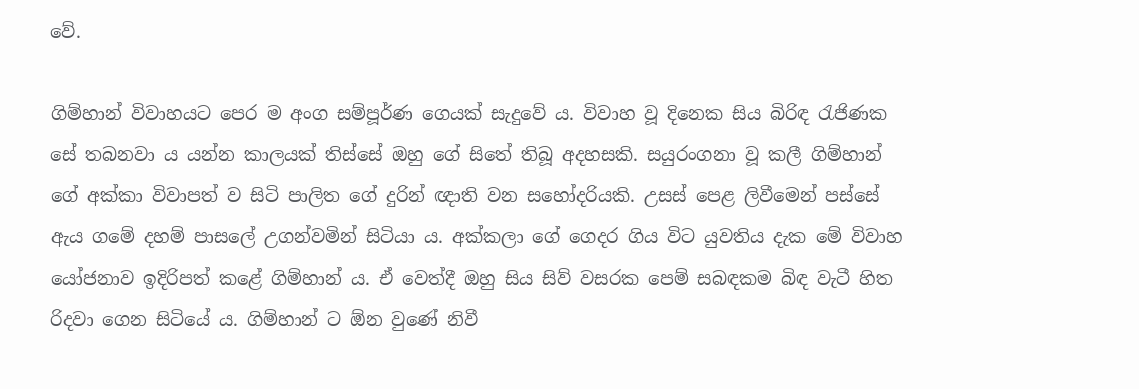වේ.

ගිම්හාන් විවාහයට පෙර ම අංග සම්පූර්ණ ගෙයක් සැදුවේ ය. විවාහ වූ දිනෙක සිය බිරිඳ රැජිණක සේ තබනවා ය යන්න කාලයක් තිස්සේ ඔහු ගේ සිතේ තිබූ අදහසකි. සයුරංගනා වූ කලී ගිම්හාන් ගේ අක්කා විවාපත් ව සිටි පාලිත ගේ දුරින් ඥාති වන සහෝදරියකි. උසස් පෙළ ලිවීමෙන් පස්සේ ඇය ගමේ දහම් පාසලේ උගන්වමින් සිටියා ය. අක්කලා ගේ ගෙදර ගිය විට යුවතිය දැක මේ විවාහ යෝජනාව ඉදිරිපත් කළේ ගිම්හාන් ය. ඒ වෙත්දී ඔහු සිය සිව් වසරක පෙම් සබඳකම බිඳ වැටී හිත රිදවා ගෙන සිටියේ ය. ගිම්හාන් ට ඕන වුණේ නිවී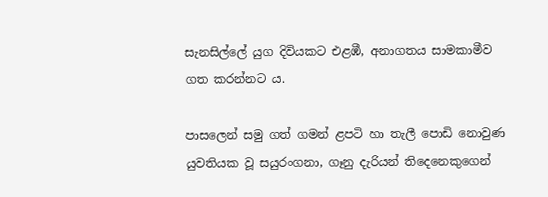සැනසිල්ලේ යුග දිවියකට එළඹී, අනාගතය සාමකාමීව ගත කරන්නට ය.

පාසලෙන් සමු ගත් ගමන් ළපටි හා තැලී පොඩි නොවුණ යුවතියක වූ සයුරංගනා, ගෑනු දැරියන් තිදෙනෙකුගෙන්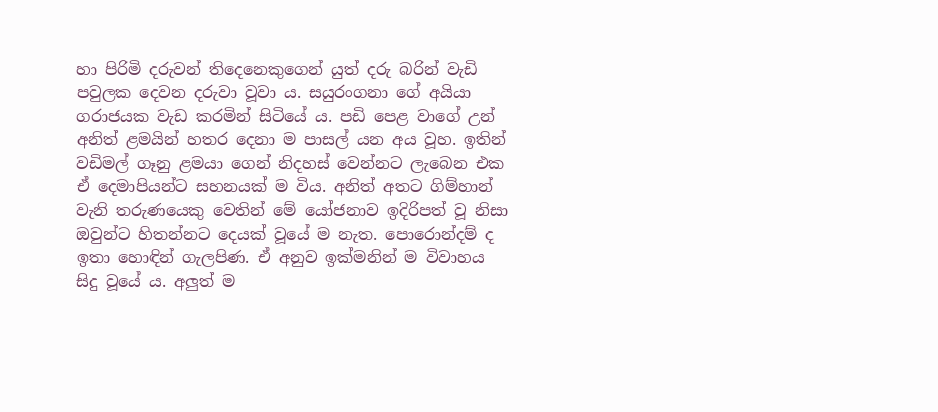හා පිරිමි දරුවන් තිදෙනෙකුගෙන් යුත් දරු බරින් වැඩි පවුලක දෙවන දරුවා වූවා ය. සයුරංගනා ගේ අයියා ගරාජයක වැඩ කරමින් සිටියේ ය. පඩි පෙළ වාගේ උන් අනිත් ළමයින් හතර දෙනා ම පාසල් යන අය වූහ. ඉතින් වඩිමල් ගෑනු ළමයා ගෙන් නිදහස් වෙන්නට ලැබෙන එක ඒ දෙමාපියන්ට සහනයක් ම විය. අනිත් අතට ගිම්හාන් වැනි තරුණයෙකු වෙතින් මේ යෝජනාව ඉදිරිපත් වූ නිසා ඔවුන්ට හිතන්නට දෙයක් වූයේ ම නැත. පොරොන්දම් ද ඉතා හොඳින් ගැලපිණ. ඒ අනුව ඉක්මනින් ම විවාහය සිදු වූයේ ය. අලුත් ම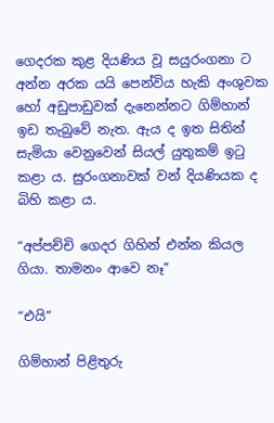ගෙදරක කුළ දියණිය වූ සයුරංගනා ට අන්න අරක යයි පෙන්විය හැකි අංශුවක හෝ අඩුපාඩුවක් දැනෙන්නට ගිම්හාන් ඉඩ තැබුවේ නැත. ඇය ද ඉත සිතින් සැමියා වෙනුවෙන් සියල් යුතුකම් ඉටු කළා ය. සුරංගනාවක් වන් දියණියක ද බිහි කළා ය.

“අප්පච්චි ගෙදර ගිහින් එන්න කියල ගියා. තාමනං ආවෙ නෑ”

“එයි”

ගිම්හාන් පිළිතුරු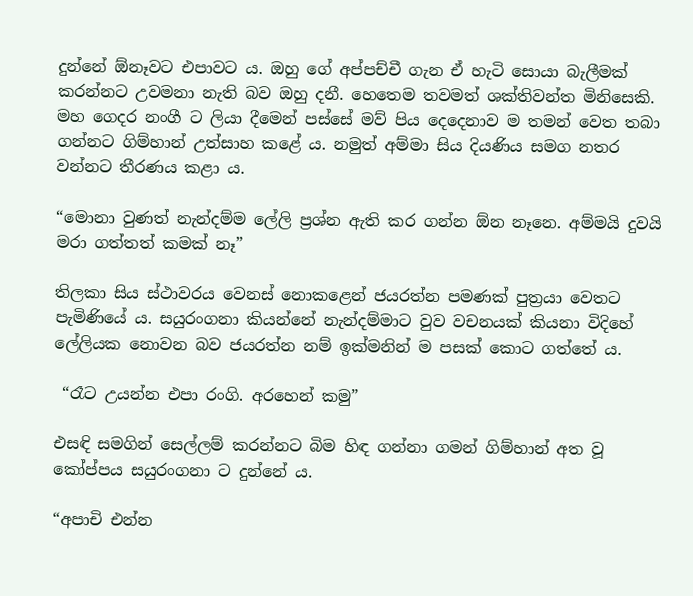දුන්නේ ඕනෑවට එපාවට ය. ඔහු ගේ අප්පච්චී ගැන ඒ හැටි සොයා බැලීමක් කරන්නට උවමනා නැති බව ඔහු දනී. හෙතෙම තවමත් ශක්තිවන්ත මිනිසෙකි. මහ ගෙදර නංගී ට ලියා දීමෙන් පස්සේ මව් පිය දෙදෙනාව ම තමන් වෙත තබා ගන්නට ගිම්හාන් උත්සාහ කළේ ය. නමුත් අම්මා සිය දියණිය සමග නතර වන්නට තීරණය කළා ය.

“මොනා වුණත් නැන්දම්ම ලේලි ප්‍රශ්න ඇති කර ගන්න ඕන නෑනෙ. අම්මයි දුවයි මරා ගත්තත් කමක් නෑ”

තිලකා සිය ස්ථාවරය වෙනස් නොකළෙන් ජයරත්න පමණක් පුත්‍රයා වෙතට පැමිණියේ ය. සයුරංගනා කියන්නේ නැන්දම්මාට වුව වචනයක් කියනා විදිහේ ලේලියක නොවන බව ජයරත්න නම් ඉක්මනින් ම පසක් කොට ගත්තේ ය.

 “රෑට උයන්න එපා රංගි. අරහෙන් කමු”

එසඳි සමගින් සෙල්ලම් කරන්නට බිම හිඳ ගන්නා ගමන් ගිම්හාන් අත වූ කෝප්පය සයුරංගනා ට දුන්නේ ය.

“අපාචි එන්න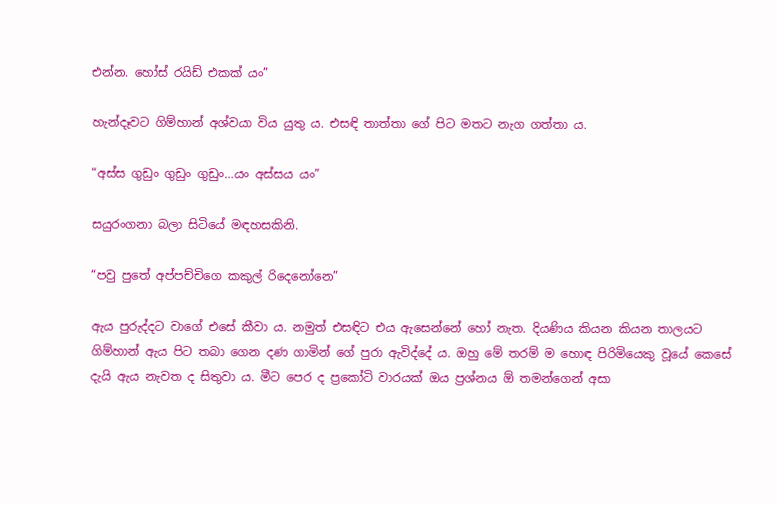එන්න. හෝස් රයිඩ් එකක් යං”

හැන්දෑවට ගිම්හාන් අශ්වයා විය යුතු ය. එසඳි තාත්තා ගේ පිට මතට නැග ගත්තා ය.

“අස්ස ගුඩුං ගුඩුං ගුඩුං…යං අස්සය යං”

සයුරංගනා බලා සිටියේ මඳහසකිනි.

“පවු පුතේ අප්පච්චිගෙ කකුල් රිදෙනෝනෙ”

ඇය පුරුද්දට වාගේ එසේ කීවා ය. නමුත් එසඳිට එය ඇසෙන්නේ හෝ නැත. දියණිය කියන කියන තාලයට ගිම්හාන් ඇය පිට තබා ගෙන දණ ගාමින් ගේ පුරා ඇවිද්දේ ය. ඔහු මේ තරම් ම හොඳ පිරිමියෙකු වූයේ කෙසේ දැයි ඇය නැවත ද සිතුවා ය. මීට පෙර ද ප්‍රකෝටි වාරයක් ඔය ප්‍රශ්නය ඕ තමන්ගෙන් අසා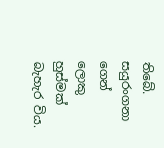තිබේ. සයුරංගනා ගෙන් ලොකු හුස්මක් බැහැර විය.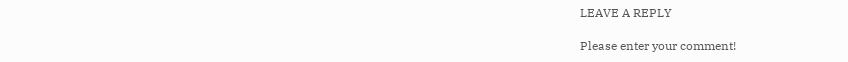LEAVE A REPLY

Please enter your comment!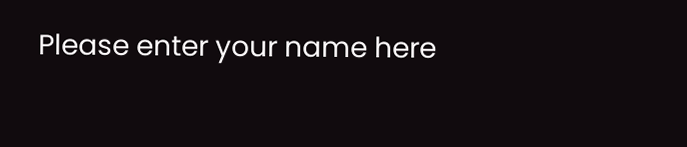Please enter your name here